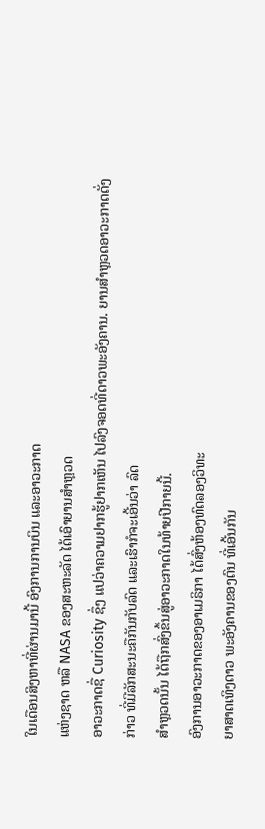ໃນເດືອນສິງຫາທີ່ຜ່ານມານີ້ ອົງການການບິນ ແລະອາວະກາດ
ແຫ່ງຊາດ ຫລື NASA ຂອງສະຫະລັດ ໄດ້ເອົາຍານສຳຫຼວດ
ອາວະກາດຊື່ Curiosity ຊຶ່ງ ແປວ່າຄວາມຢາກຮູ້ຢາກເຫັນ ໄປລົງຈອດທີ່ດາວພະອັງຄານ. ຍານສຳຫຼວດອາວະກາດດັ່ງ
ກ່າວ ທີ່ມີລັກສະນະຄືກັນກັບລົດ ແລະເຮົາກໍຈະເອີ້ນວ່າ ລົດ
ສໍາຫຼວດນັ້ນ ໄດ້ຖືກສົ່ງຂຶ້ນສູ່ອາວະກາດໃນທ້າຍປີກາຍນີ້.
ອົງການອາວະກາດຂອງອາເມຣິກາ ໄດ້ສົ່ງຫ້ອງທົດລອງວິທະ
ຍາສາດເທິງດາວ ພະອັງຄານຂອງຕົນ ທີ່ເອີ້ນກັນ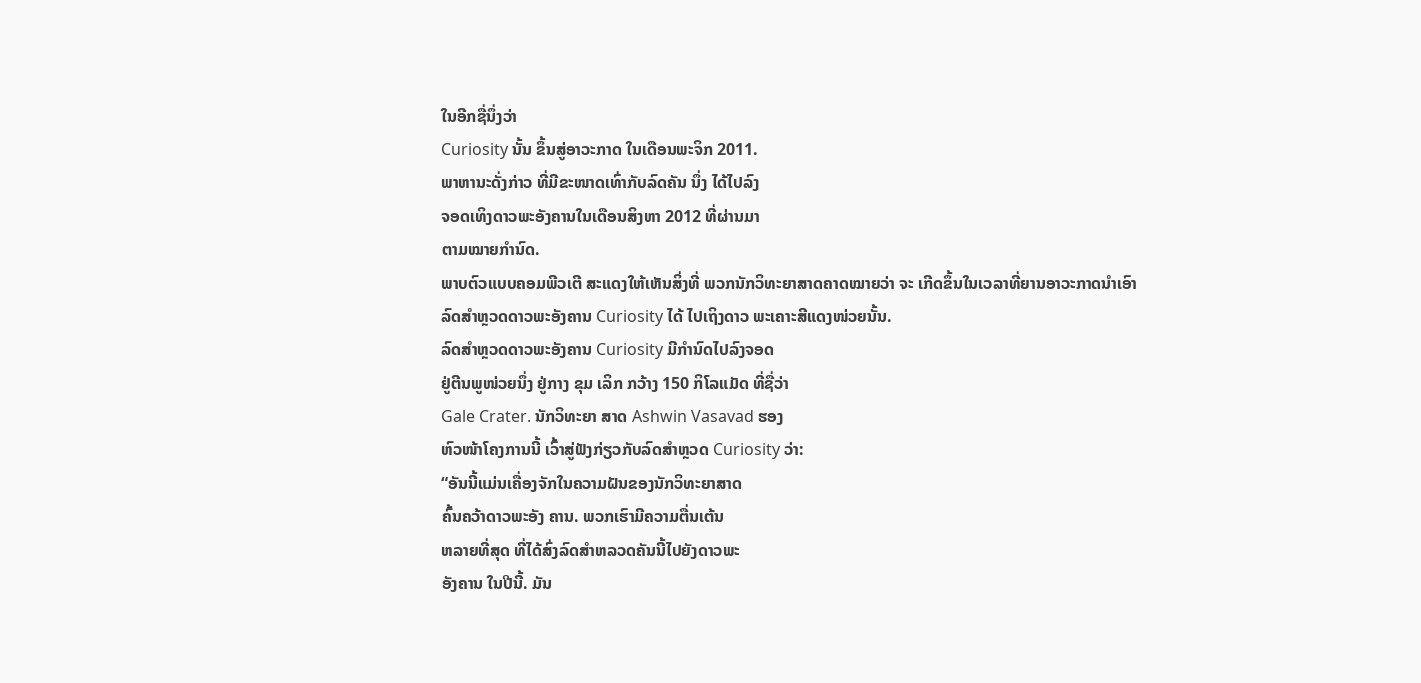ໃນອີກຊື່ນຶ່ງວ່າ
Curiosity ນັ້ນ ຂຶ້ນສູ່ອາວະກາດ ໃນເດືອນພະຈິກ 2011.
ພາຫານະດັ່ງກ່າວ ທີ່ມີຂະໜາດເທົ່າກັບລົດຄັນ ນຶ່ງ ໄດ້ໄປລົງ
ຈອດເທິງດາວພະອັງຄານໃນເດືອນສິງຫາ 2012 ທີ່ຜ່ານມາ
ຕາມໝາຍກໍານົດ.
ພາບຕົວແບບຄອມພີວເຕີ ສະແດງໃຫ້ເຫັນສິ່ງທີ່ ພວກນັກວິທະຍາສາດຄາດໝາຍວ່າ ຈະ ເກີດຂຶ້ນໃນເວລາທີ່ຍານອາວະກາດນໍາເອົາ ລົດສໍາຫຼວດດາວພະອັງຄານ Curiosity ໄດ້ ໄປເຖິງດາວ ພະເຄາະສີແດງໜ່ວຍນັ້ນ.
ລົດສໍາຫຼວດດາວພະອັງຄານ Curiosity ມີກໍານົດໄປລົງຈອດ
ຢູ່ຕີນພູໜ່ວຍນຶ່ງ ຢູ່ກາງ ຂຸມ ເລິກ ກວ້າງ 150 ກິໂລແມັດ ທີ່ຊື່ວ່າ
Gale Crater. ນັກວິທະຍາ ສາດ Ashwin Vasavad ຮອງ
ຫົວໜ້າໂຄງການນີ້ ເວົ້າສູ່ຟັງກ່ຽວກັບລົດສໍາຫຼວດ Curiosity ວ່າ:
“ອັນນີ້ແມ່ນເຄື່ອງຈັກໃນຄວາມຝັນຂອງນັກວິທະຍາສາດ
ຄົ້ນຄວ້າດາວພະອັງ ຄານ. ພວກເຮົາມີຄວາມຕື່ນເຕ້ນ
ຫລາຍທີ່ສຸດ ທີ່ໄດ້ສົ່ງລົດສໍາຫລວດຄັນນີ້ໄປຍັງດາວພະ
ອັງຄານ ໃນປີນີ້. ມັນ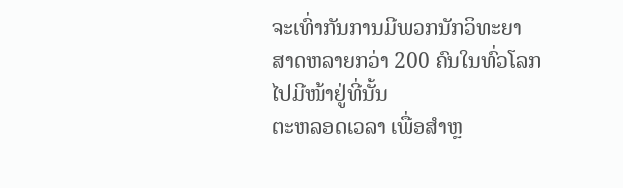ຈະເທົ່າກັນການມີພວກນັກວິທະຍາ
ສາດຫລາຍກວ່າ 200 ຄົນໃນທົ່ວໂລກ ໄປມີໜ້າຢູ່ທີ່ນັ້ນ
ຕະຫລອດເວລາ ເພື່ອສໍາຫຼ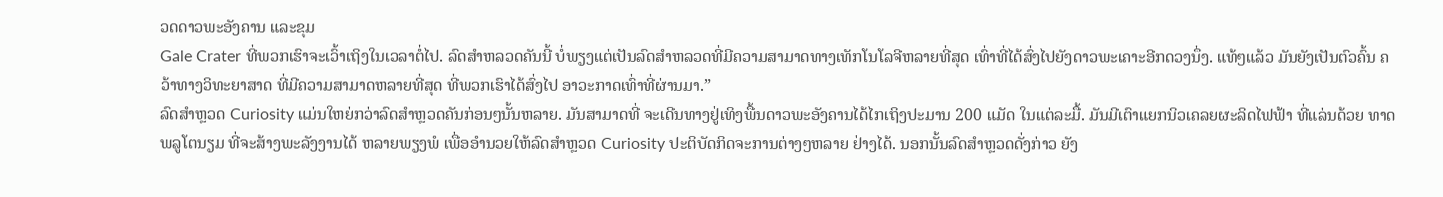ວດດາວພະອັງຄານ ແລະຂຸມ
Gale Crater ທີ່ພວກເຮົາຈະເວົ້າເຖິງໃນເວລາຕໍ່ໄປ. ລົດສໍາຫລວດຄັນນີ້ ບໍ່ພຽງແຕ່ເປັນລົດສໍາຫລວດທີ່ມີຄວາມສາມາດທາງເທັກໂນໂລຈີຫລາຍທີ່ສຸດ ເທົ່າທີ່ໄດ້ສົ່ງໄປຍັງດາວພະເຄາະອີກດວງນຶ່ງ. ແທ້ໆແລ້ວ ມັນຍັງເປັນຕົວຄົ້ນ ຄວ້າທາງວິທະຍາສາດ ທີ່ມີຄວາມສາມາດຫລາຍທີ່ສຸດ ທີ່ພວກເຮົາໄດ້ສົ່ງໄປ ອາວະກາດເທົ່າທີ່ຜ່ານມາ.”
ລົດສໍາຫຼວດ Curiosity ແມ່ນໃຫຍ່ກວ່າລົດສໍາຫຼວດຄັນກ່ອນໆນັ້ນຫລາຍ. ມັນສາມາດທີ່ ຈະເດີນທາງຢູ່ເທິງພື້ນດາວພະອັງຄານໄດ້ໄກເຖິງປະມານ 200 ແມັດ ໃນແຕ່ລະມື້. ມັນມີເຕົາແຍກນິວເຄລຍຜະລິດໄຟຟ້າ ທີ່ແລ່ນດ້ວຍ ທາດພລູໂຕນຽມ ທີ່ຈະສ້າງພະລັງງານໄດ້ ຫລາຍພຽງພໍ ເພື່ອອໍານວຍໃຫ້ລົດສໍາຫຼວດ Curiosity ປະຕິບັດກິດຈະການຕ່າງໆຫລາຍ ຢ່າງໄດ້. ນອກນັ້ນລົດສໍາຫຼວດດັ່ງກ່າວ ຍັງ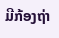ມີກ້ອງຖ່າ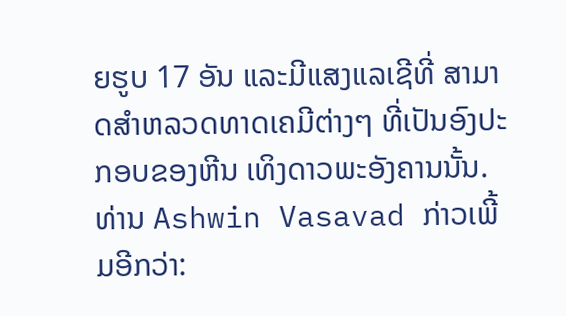ຍຮູບ 17 ອັນ ແລະມີແສງແລເຊີທີ່ ສາມາດສໍາຫລວດທາດເຄມີຕ່າງໆ ທີ່ເປັນອົງປະກອບຂອງຫີນ ເທິງດາວພະອັງຄານນັ້ນ.
ທ່ານ Ashwin Vasavad ກ່າວເພີ້ມອີກວ່າ: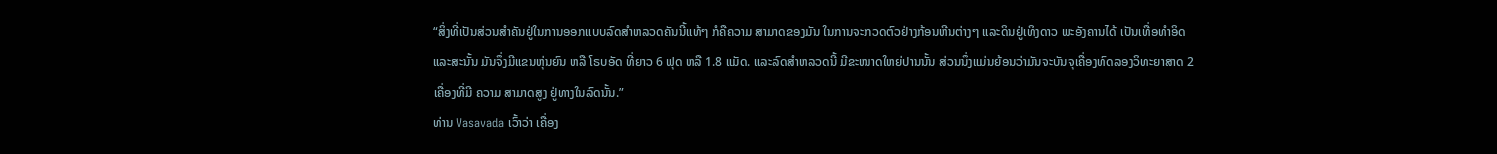“ສິ່ງທີ່ເປັນສ່ວນສໍາຄັນຢູ່ໃນການອອກແບບລົດສໍາຫລວດຄັນນີ້ແທ້ໆ ກໍຄືຄວາມ ສາມາດຂອງມັນ ໃນການຈະກວດຕົວຢ່າງກ້ອນຫີນຕ່າງໆ ແລະດິນຢູ່ເທິງດາວ ພະອັງຄານໄດ້ ເປັນເທື່ອທໍາອິດ ແລະສະນັ້ນ ມັນຈຶ່ງມີແຂນຫຸ່ນຍົນ ຫລື ໂຣບອັດ ທີ່ຍາວ 6 ຟຸດ ຫລື 1.8 ແມັດ. ແລະລົດສໍາຫລວດນີ້ ມີຂະໜາດໃຫຍ່ປານນັ້ນ ສ່ວນນຶ່ງແມ່ນຍ້ອນວ່າມັນຈະບັນຈຸເຄື່ອງທົດລອງວິທະຍາສາດ 2 ເຄື່ອງທີ່ມີ ຄວາມ ສາມາດສູງ ຢູ່ທາງໃນລົດນັ້ນ.”
ທ່ານ Vasavada ເວົ້າວ່າ ເຄື່ອງ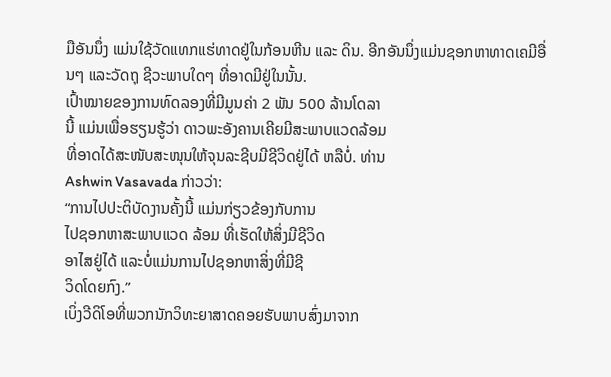ມືອັນນຶ່ງ ແມ່ນໃຊ້ວັດແທກແຮ່ທາດຢູ່ໃນກ້ອນຫີນ ແລະ ດິນ. ອີກອັນນຶ່ງແມ່ນຊອກຫາທາດເຄມີອື່ນໆ ແລະວັດຖຸ ຊີວະພາບໃດໆ ທີ່ອາດມີຢູ່ໃນນັ້ນ.
ເປົ້າໝາຍຂອງການທົດລອງທີ່ມີມູນຄ່າ 2 ພັນ 500 ລ້ານໂດລາ
ນີ້ ແມ່ນເພື່ອຮຽນຮູ້ວ່າ ດາວພະອັງຄານເຄີຍມີສະພາບແວດລ້ອມ
ທີ່ອາດໄດ້ສະໜັບສະໜຸນໃຫ້ຈຸນລະຊີບມີຊີວິດຢູ່ໄດ້ ຫລືບໍ່. ທ່ານ
Ashwin Vasavada ກ່າວວ່າ:
“ການໄປປະຕິບັດງານຄັ້ງນີ້ ແມ່ນກ່ຽວຂ້ອງກັບການ
ໄປຊອກຫາສະພາບແວດ ລ້ອມ ທີ່ເຮັດໃຫ້ສິ່ງມີຊີວິດ
ອາໄສຢູ່ໄດ້ ແລະບໍ່ແມ່ນການໄປຊອກຫາສິ່ງທີ່ມີຊີ
ວິດໂດຍກົງ.”
ເບິ່ງວີດິໂອທີ່ພວກນັກວິທະຍາສາດຄອຍຮັບພາບສົ່ງມາຈາກ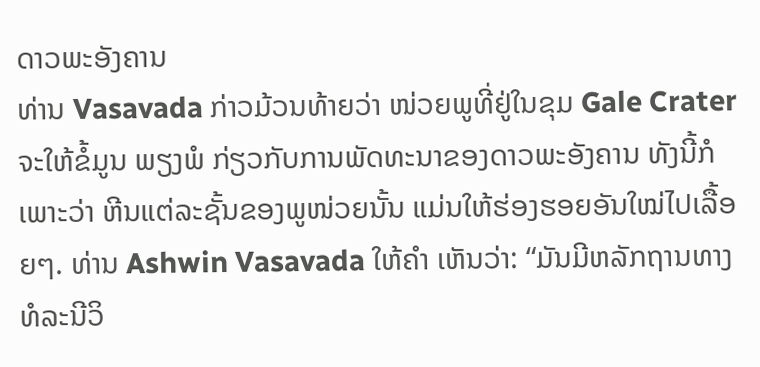ດາວພະອັງຄານ
ທ່ານ Vasavada ກ່າວມ້ວນທ້າຍວ່າ ໜ່ວຍພູທີ່ຢູ່ໃນຂຸມ Gale Crater ຈະໃຫ້ຂໍ້ມູນ ພຽງພໍ ກ່ຽວກັບການພັດທະນາຂອງດາວພະອັງຄານ ທັງນີ້ກໍເພາະວ່າ ຫີນແຕ່ລະຊັ້ນຂອງພູໜ່ວຍນັ້ນ ແມ່ນໃຫ້ຮ່ອງຮອຍອັນໃໝ່ໄປເລື້ອຍໆ. ທ່ານ Ashwin Vasavada ໃຫ້ຄໍາ ເຫັນວ່າ: “ມັນມີຫລັກຖານທາງທໍລະນີວິ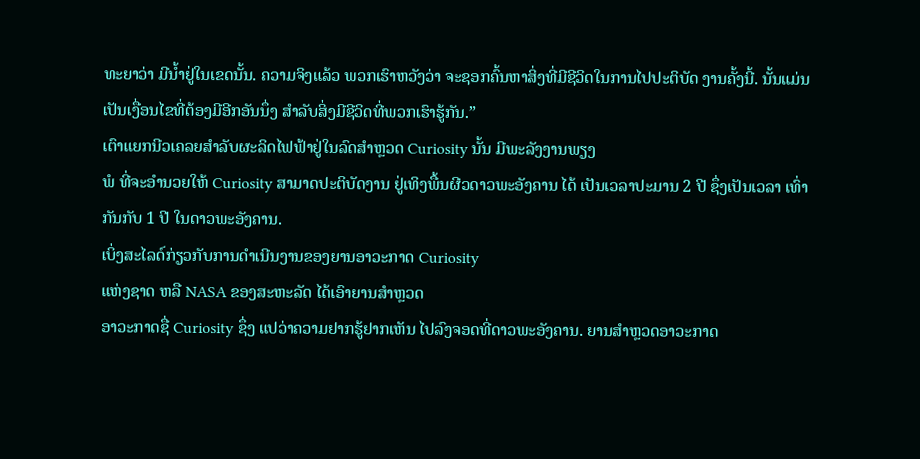ທະຍາວ່າ ມີນໍ້າຢູ່ໃນເຂດນັ້ນ. ຄວາມຈິງແລ້ວ ພວກເຮົາຫວັງວ່າ ຈະຊອກຄົ້ນຫາສິ່ງທີ່ມີຊີວິດໃນການໄປປະຕິບັດ ງານຄັ້ງນີ້. ນັ້ນແມ່ນເປັນເງື່ອນໄຂທີ່ຕ້ອງມີອີກອັນນຶ່ງ ສໍາລັບສິ່ງມີຊີວິດທີ່ພວກເຮົາຮູ້ກັນ.”
ເຕົາແຍກນີວເຄລຍສໍາລັບຜະລິດໄຟຟ້າຢູ່ໃນລົດສໍາຫຼວດ Curiosity ນັ້ນ ມີພະລັງງານພຽງ
ພໍ ທີ່ຈະອໍານວຍໃຫ້ Curiosity ສາມາດປະຕິບັດງານ ຢູ່ເທິງພື້ນຜີວດາວພະອັງຄານ ໄດ້ ເປັນເວລາປະມານ 2 ປີ ຊຶ່ງເປັນເວລາ ເທົ່າກັນກັບ 1 ປີ ໃນດາວພະອັງຄານ.
ເບິ່ງສະໄລດ໌ກ່ຽວກັບການດໍາເນີນງານຂອງຍານອາວະກາດ Curiosity
ແຫ່ງຊາດ ຫລື NASA ຂອງສະຫະລັດ ໄດ້ເອົາຍານສຳຫຼວດ
ອາວະກາດຊື່ Curiosity ຊຶ່ງ ແປວ່າຄວາມຢາກຮູ້ຢາກເຫັນ ໄປລົງຈອດທີ່ດາວພະອັງຄານ. ຍານສຳຫຼວດອາວະກາດ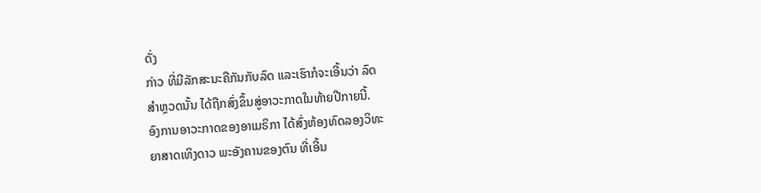ດັ່ງ
ກ່າວ ທີ່ມີລັກສະນະຄືກັນກັບລົດ ແລະເຮົາກໍຈະເອີ້ນວ່າ ລົດ
ສໍາຫຼວດນັ້ນ ໄດ້ຖືກສົ່ງຂຶ້ນສູ່ອາວະກາດໃນທ້າຍປີກາຍນີ້.
ອົງການອາວະກາດຂອງອາເມຣິກາ ໄດ້ສົ່ງຫ້ອງທົດລອງວິທະ
ຍາສາດເທິງດາວ ພະອັງຄານຂອງຕົນ ທີ່ເອີ້ນ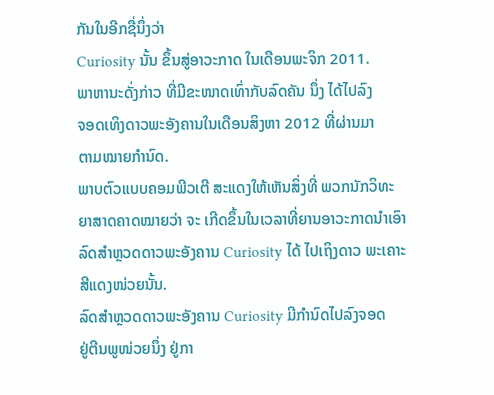ກັນໃນອີກຊື່ນຶ່ງວ່າ
Curiosity ນັ້ນ ຂຶ້ນສູ່ອາວະກາດ ໃນເດືອນພະຈິກ 2011.
ພາຫານະດັ່ງກ່າວ ທີ່ມີຂະໜາດເທົ່າກັບລົດຄັນ ນຶ່ງ ໄດ້ໄປລົງ
ຈອດເທິງດາວພະອັງຄານໃນເດືອນສິງຫາ 2012 ທີ່ຜ່ານມາ
ຕາມໝາຍກໍານົດ.
ພາບຕົວແບບຄອມພີວເຕີ ສະແດງໃຫ້ເຫັນສິ່ງທີ່ ພວກນັກວິທະຍາສາດຄາດໝາຍວ່າ ຈະ ເກີດຂຶ້ນໃນເວລາທີ່ຍານອາວະກາດນໍາເອົາ ລົດສໍາຫຼວດດາວພະອັງຄານ Curiosity ໄດ້ ໄປເຖິງດາວ ພະເຄາະສີແດງໜ່ວຍນັ້ນ.
ລົດສໍາຫຼວດດາວພະອັງຄານ Curiosity ມີກໍານົດໄປລົງຈອດ
ຢູ່ຕີນພູໜ່ວຍນຶ່ງ ຢູ່ກາ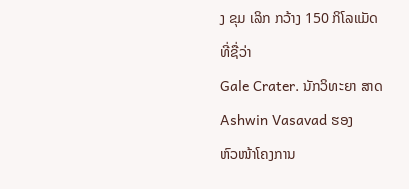ງ ຂຸມ ເລິກ ກວ້າງ 150 ກິໂລແມັດ ທີ່ຊື່ວ່າ
Gale Crater. ນັກວິທະຍາ ສາດ Ashwin Vasavad ຮອງ
ຫົວໜ້າໂຄງການ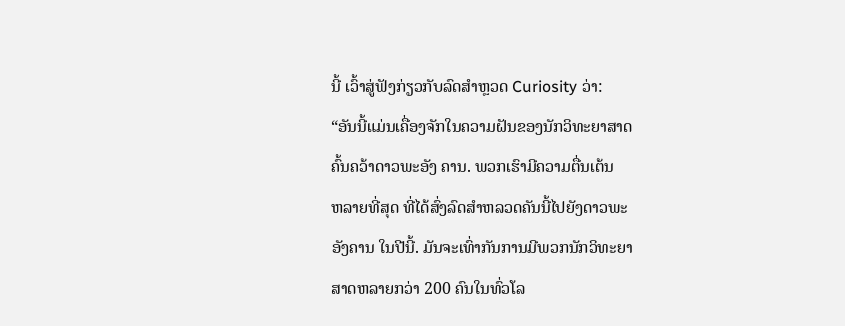ນີ້ ເວົ້າສູ່ຟັງກ່ຽວກັບລົດສໍາຫຼວດ Curiosity ວ່າ:
“ອັນນີ້ແມ່ນເຄື່ອງຈັກໃນຄວາມຝັນຂອງນັກວິທະຍາສາດ
ຄົ້ນຄວ້າດາວພະອັງ ຄານ. ພວກເຮົາມີຄວາມຕື່ນເຕ້ນ
ຫລາຍທີ່ສຸດ ທີ່ໄດ້ສົ່ງລົດສໍາຫລວດຄັນນີ້ໄປຍັງດາວພະ
ອັງຄານ ໃນປີນີ້. ມັນຈະເທົ່າກັນການມີພວກນັກວິທະຍາ
ສາດຫລາຍກວ່າ 200 ຄົນໃນທົ່ວໂລ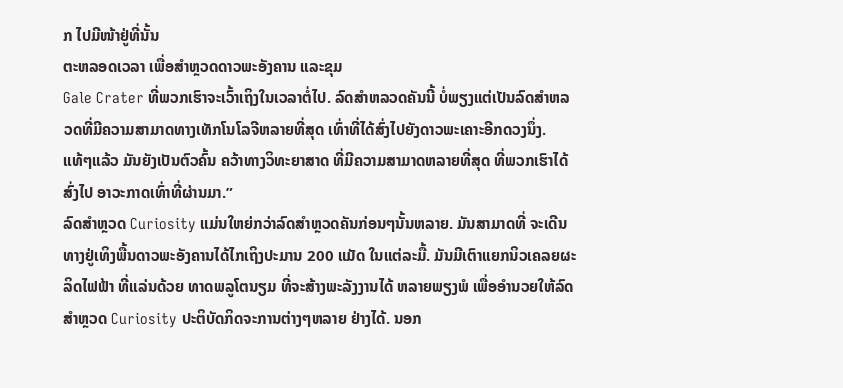ກ ໄປມີໜ້າຢູ່ທີ່ນັ້ນ
ຕະຫລອດເວລາ ເພື່ອສໍາຫຼວດດາວພະອັງຄານ ແລະຂຸມ
Gale Crater ທີ່ພວກເຮົາຈະເວົ້າເຖິງໃນເວລາຕໍ່ໄປ. ລົດສໍາຫລວດຄັນນີ້ ບໍ່ພຽງແຕ່ເປັນລົດສໍາຫລວດທີ່ມີຄວາມສາມາດທາງເທັກໂນໂລຈີຫລາຍທີ່ສຸດ ເທົ່າທີ່ໄດ້ສົ່ງໄປຍັງດາວພະເຄາະອີກດວງນຶ່ງ. ແທ້ໆແລ້ວ ມັນຍັງເປັນຕົວຄົ້ນ ຄວ້າທາງວິທະຍາສາດ ທີ່ມີຄວາມສາມາດຫລາຍທີ່ສຸດ ທີ່ພວກເຮົາໄດ້ສົ່ງໄປ ອາວະກາດເທົ່າທີ່ຜ່ານມາ.”
ລົດສໍາຫຼວດ Curiosity ແມ່ນໃຫຍ່ກວ່າລົດສໍາຫຼວດຄັນກ່ອນໆນັ້ນຫລາຍ. ມັນສາມາດທີ່ ຈະເດີນທາງຢູ່ເທິງພື້ນດາວພະອັງຄານໄດ້ໄກເຖິງປະມານ 200 ແມັດ ໃນແຕ່ລະມື້. ມັນມີເຕົາແຍກນິວເຄລຍຜະລິດໄຟຟ້າ ທີ່ແລ່ນດ້ວຍ ທາດພລູໂຕນຽມ ທີ່ຈະສ້າງພະລັງງານໄດ້ ຫລາຍພຽງພໍ ເພື່ອອໍານວຍໃຫ້ລົດສໍາຫຼວດ Curiosity ປະຕິບັດກິດຈະການຕ່າງໆຫລາຍ ຢ່າງໄດ້. ນອກ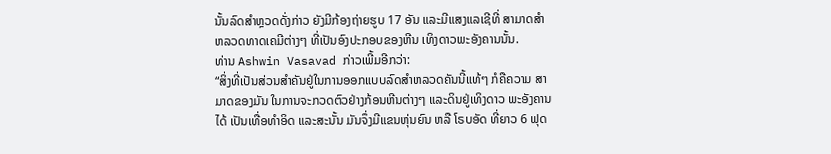ນັ້ນລົດສໍາຫຼວດດັ່ງກ່າວ ຍັງມີກ້ອງຖ່າຍຮູບ 17 ອັນ ແລະມີແສງແລເຊີທີ່ ສາມາດສໍາຫລວດທາດເຄມີຕ່າງໆ ທີ່ເປັນອົງປະກອບຂອງຫີນ ເທິງດາວພະອັງຄານນັ້ນ.
ທ່ານ Ashwin Vasavad ກ່າວເພີ້ມອີກວ່າ:
“ສິ່ງທີ່ເປັນສ່ວນສໍາຄັນຢູ່ໃນການອອກແບບລົດສໍາຫລວດຄັນນີ້ແທ້ໆ ກໍຄືຄວາມ ສາມາດຂອງມັນ ໃນການຈະກວດຕົວຢ່າງກ້ອນຫີນຕ່າງໆ ແລະດິນຢູ່ເທິງດາວ ພະອັງຄານໄດ້ ເປັນເທື່ອທໍາອິດ ແລະສະນັ້ນ ມັນຈຶ່ງມີແຂນຫຸ່ນຍົນ ຫລື ໂຣບອັດ ທີ່ຍາວ 6 ຟຸດ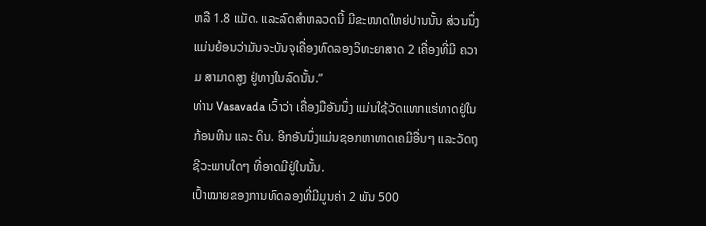ຫລື 1.8 ແມັດ. ແລະລົດສໍາຫລວດນີ້ ມີຂະໜາດໃຫຍ່ປານນັ້ນ ສ່ວນນຶ່ງແມ່ນຍ້ອນວ່າມັນຈະບັນຈຸເຄື່ອງທົດລອງວິທະຍາສາດ 2 ເຄື່ອງທີ່ມີ ຄວາມ ສາມາດສູງ ຢູ່ທາງໃນລົດນັ້ນ.”
ທ່ານ Vasavada ເວົ້າວ່າ ເຄື່ອງມືອັນນຶ່ງ ແມ່ນໃຊ້ວັດແທກແຮ່ທາດຢູ່ໃນກ້ອນຫີນ ແລະ ດິນ. ອີກອັນນຶ່ງແມ່ນຊອກຫາທາດເຄມີອື່ນໆ ແລະວັດຖຸ ຊີວະພາບໃດໆ ທີ່ອາດມີຢູ່ໃນນັ້ນ.
ເປົ້າໝາຍຂອງການທົດລອງທີ່ມີມູນຄ່າ 2 ພັນ 500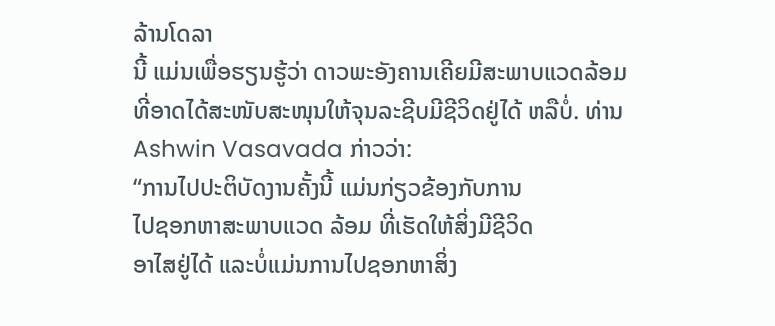ລ້ານໂດລາ
ນີ້ ແມ່ນເພື່ອຮຽນຮູ້ວ່າ ດາວພະອັງຄານເຄີຍມີສະພາບແວດລ້ອມ
ທີ່ອາດໄດ້ສະໜັບສະໜຸນໃຫ້ຈຸນລະຊີບມີຊີວິດຢູ່ໄດ້ ຫລືບໍ່. ທ່ານ
Ashwin Vasavada ກ່າວວ່າ:
“ການໄປປະຕິບັດງານຄັ້ງນີ້ ແມ່ນກ່ຽວຂ້ອງກັບການ
ໄປຊອກຫາສະພາບແວດ ລ້ອມ ທີ່ເຮັດໃຫ້ສິ່ງມີຊີວິດ
ອາໄສຢູ່ໄດ້ ແລະບໍ່ແມ່ນການໄປຊອກຫາສິ່ງ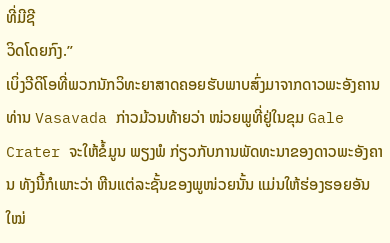ທີ່ມີຊີ
ວິດໂດຍກົງ.”
ເບິ່ງວີດິໂອທີ່ພວກນັກວິທະຍາສາດຄອຍຮັບພາບສົ່ງມາຈາກດາວພະອັງຄານ
ທ່ານ Vasavada ກ່າວມ້ວນທ້າຍວ່າ ໜ່ວຍພູທີ່ຢູ່ໃນຂຸມ Gale Crater ຈະໃຫ້ຂໍ້ມູນ ພຽງພໍ ກ່ຽວກັບການພັດທະນາຂອງດາວພະອັງຄານ ທັງນີ້ກໍເພາະວ່າ ຫີນແຕ່ລະຊັ້ນຂອງພູໜ່ວຍນັ້ນ ແມ່ນໃຫ້ຮ່ອງຮອຍອັນໃໝ່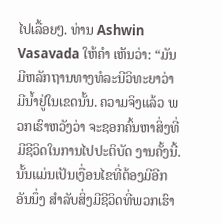ໄປເລື້ອຍໆ. ທ່ານ Ashwin Vasavada ໃຫ້ຄໍາ ເຫັນວ່າ: “ມັນມີຫລັກຖານທາງທໍລະນີວິທະຍາວ່າ ມີນໍ້າຢູ່ໃນເຂດນັ້ນ. ຄວາມຈິງແລ້ວ ພວກເຮົາຫວັງວ່າ ຈະຊອກຄົ້ນຫາສິ່ງທີ່ມີຊີວິດໃນການໄປປະຕິບັດ ງານຄັ້ງນີ້. ນັ້ນແມ່ນເປັນເງື່ອນໄຂທີ່ຕ້ອງມີອີກອັນນຶ່ງ ສໍາລັບສິ່ງມີຊີວິດທີ່ພວກເຮົາ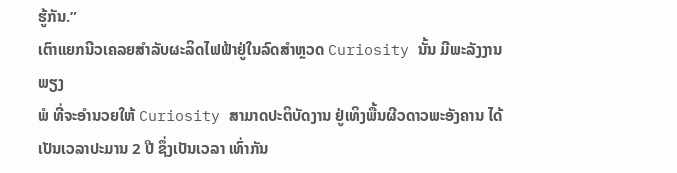ຮູ້ກັນ.”
ເຕົາແຍກນີວເຄລຍສໍາລັບຜະລິດໄຟຟ້າຢູ່ໃນລົດສໍາຫຼວດ Curiosity ນັ້ນ ມີພະລັງງານພຽງ
ພໍ ທີ່ຈະອໍານວຍໃຫ້ Curiosity ສາມາດປະຕິບັດງານ ຢູ່ເທິງພື້ນຜີວດາວພະອັງຄານ ໄດ້ ເປັນເວລາປະມານ 2 ປີ ຊຶ່ງເປັນເວລາ ເທົ່າກັນ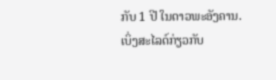ກັບ 1 ປີ ໃນດາວພະອັງຄານ.
ເບິ່ງສະໄລດ໌ກ່ຽວກັບ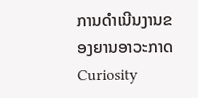ການດໍາເນີນງານຂອງຍານອາວະກາດ Curiosity